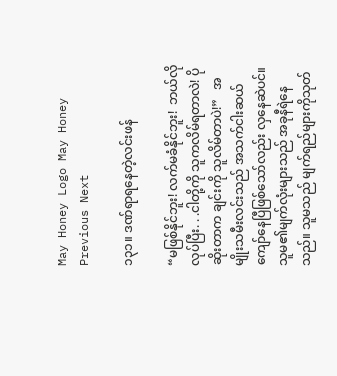May Honey Logo May Honey
Previous Next

၁၃၁။ ဒဏ်ရာရနေတဲ့လင်းဖန်

“မဖြစ်နိုင်ဘူး! လက်မခံနိုင်ဘူး!  ဘယ်လိုလုပ်ပြီး. . .ငါတို့ကို သူကလိမ်ရတာလဲ! ပိုဆိုးတာက ချင်းကို သူလိမ်တာပဲ!”   အမျိုးသမီးလင်းသည် အသက်ငါးဆယ်ကျော်နေပြီဖြစ်သော်လည်း လှနေဆဲပင်။ သူမ၏မျက်လုံးများသည် အခုနီရဲနေသည်။ သူမသည် မျက်ရည်များကိုသုတ်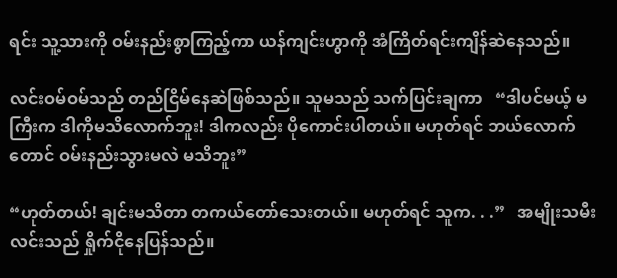ရင်း သူ့သားကို ဝမ်းနည်းစွာကြည့်ကာ ယန်ကျင်းဟွာကို အံကြိတ်ရင်းကျိန်ဆဲနေသည်။

လင်းဝမ်ဝမ်သည် တည်ငြိမ်နေဆဲဖြစ်သည်။ သူမသည် သက်ပြင်းချကာ   “ဒါပင်မယ့် မကြီးက ဒါကိုမသိလောက်ဘူး! ဒါကလည်း ပိုကောင်းပါတယ်။ မဟုတ်ရင် ဘယ်လောက်တောင် ဝမ်းနည်းသွားမလဲ မသိဘူး”

“ဟုတ်တယ်! ချင်းမသိတာ တကယ်တော်သေးတယ်။ မဟုတ်ရင် သူက. . .”   အမျိုးသမီးလင်းသည် ရှိုက်ငိုနေပြန်သည်။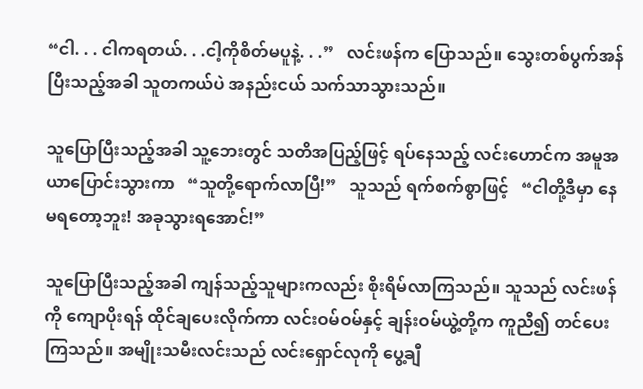“ငါ. . . ငါကရတယ်. . .ငါ့ကိုစိတ်မပူနဲ့. . .”   လင်းဖန်က ပြောသည်။ သွေးတစ်ပွက်အန်ပြီးသည့်အခါ သူတကယ်ပဲ အနည်းငယ် သက်သာသွားသည်။

သူပြောပြီးသည့်အခါ သူ့ဘေးတွင် သတိအပြည့်ဖြင့် ရပ်နေသည့် လင်းဟောင်က အမူအယာပြောင်းသွားကာ   “သူတို့ရောက်လာပြီ!”   သူသည် ရက်စက်စွာဖြင့်   “ငါတို့ဒီမှာ နေမရတော့ဘူး! အခုသွားရအောင်!”

သူပြောပြီးသည့်အခါ ကျန်သည့်သူများကလည်း စိုးရိမ်လာကြသည်။ သူသည် လင်းဖန်ကို ကျောပိုးရန် ထိုင်ချပေးလိုက်ကာ လင်းဝမ်ဝမ်နှင့် ချန်းဝမ်ယွဲ့တို့က ကူညီ၍ တင်ပေးကြသည်။ အမျိုးသမီးလင်းသည် လင်းရှောင်လုကို ပွေ့ချီ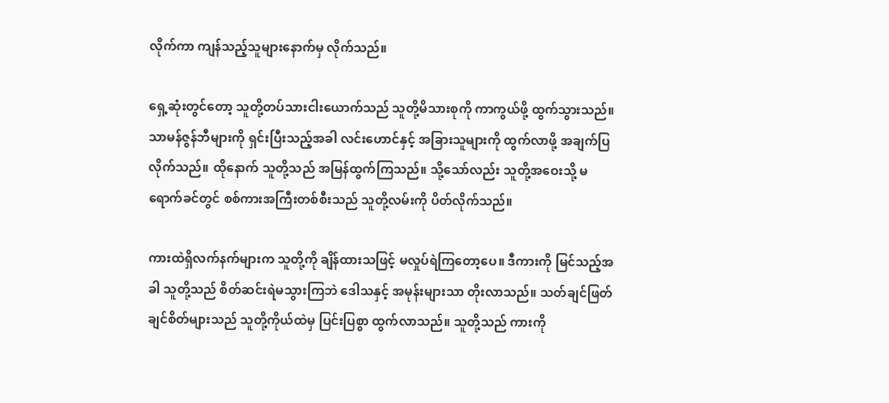လိုက်ကာ ကျန်သည့်သူများနောက်မှ လိုက်သည်။

ရှေ့ဆုံးတွင်တော့ သူတို့တပ်သားငါးယောက်သည် သူတို့မိသားစုကို ကာကွယ်ဖို့ ထွက်သွားသည်။ သာမန်ဇွန်ဘီများကို ရှင်းပြီးသည့်အခါ လင်းဟောင်နှင့် အခြားသူများကို ထွက်လာဖို့ အချက်ပြလိုက်သည်။ ထိုနောက် သူတို့သည် အမြန်ထွက်ကြသည်။ သို့သော်လည်း သူတို့အဝေးသို့ မရောက်ခင်တွင် စစ်ကားအကြီးတစ်စီးသည် သူတို့လမ်းကို ပိတ်လိုက်သည်။

ကားထဲရှိလက်နက်များက သူတို့ကို ချိန်ထားသဖြင့် မလှုပ်ရဲကြတော့ပေ။ ဒီကားကို မြင်သည့်အခါ သူတို့သည် စိတ်ဆင်းရဲမသွားကြဘဲ ဒေါသနှင့် အမုန်းများသာ တိုးလာသည်။ သတ်ချင်ဖြတ်ချင်စိတ်များသည် သူတို့ကိုယ်ထဲမှ ပြင်းပြစွာ ထွက်လာသည်။ သူတို့သည် ကားကို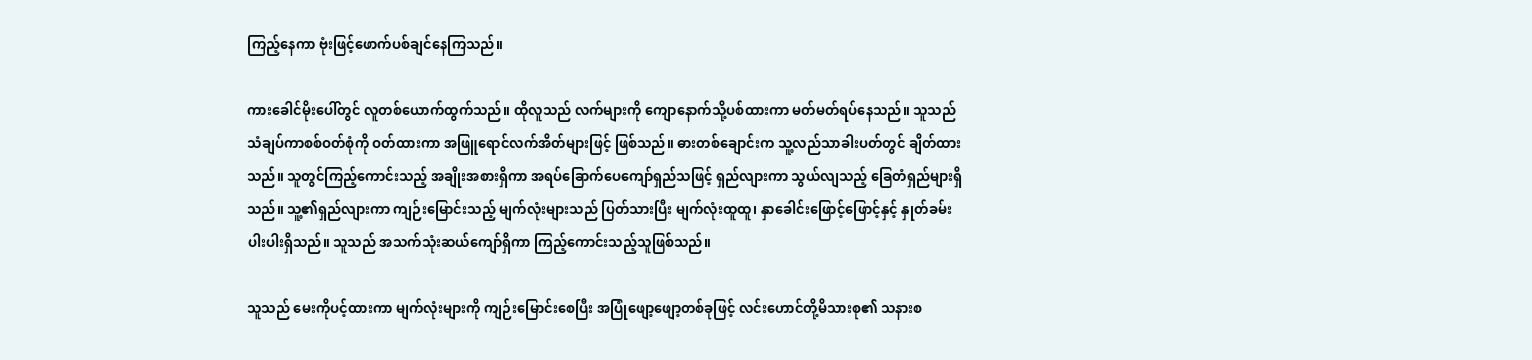ကြည့်နေကာ ဗုံးဖြင့်ဖောက်ပစ်ချင်နေကြသည်။

ကားခေါင်မိုးပေါ်တွင် လူတစ်ယောက်ထွက်သည်။ ထိုလူသည် လက်များကို ကျောနောက်သို့ပစ်ထားကာ မတ်မတ်ရပ်နေသည်။ သူသည် သံချပ်ကာစစ်ဝတ်စုံကို ဝတ်ထားကာ အဖြူရောင်လက်အိတ်များဖြင့် ဖြစ်သည်။ ဓားတစ်ချောင်းက သူ့လည်သာခါးပတ်တွင် ချိတ်ထားသည်။ သူတွင်ကြည့်ကောင်းသည့် အချိုးအစားရှိကာ အရပ်ခြောက်ပေကျော်ရှည်သဖြင့် ရှည်လျားကာ သွယ်လျသည့် ခြေတံရှည်များရှိသည်။ သူ့၏ရှည်လျားကာ ကျဉ်းမြောင်းသည့် မျက်လုံးများသည် ပြတ်သားပြီး မျက်လုံးထူထူ၊ နှာခေါင်းဖြောင့်ဖြောင့်နှင့် နှုတ်ခမ်းပါးပါးရှိသည်။ သူသည် အသက်သုံးဆယ်ကျော်ရှိကာ ကြည့်ကောင်းသည့်သူဖြစ်သည်။

သူသည် မေးကိုပင့်ထားကာ မျက်လုံးများကို ကျဉ်းမြောင်းစေပြီး အပြုံဖျော့ဖျော့တစ်ခုဖြင့် လင်းဟောင်တို့မိသားစု၏ သနားစ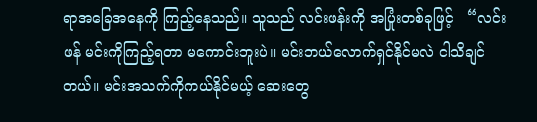ရာအခြေအနေကို ကြည့်နေသည်။ သူသည် လင်းဖန်းကို အပြုံးတစ်ခုဖြင့်   “လင်းဖန် မင်းကိုကြည့်ရတာ မကောင်းဘူးပဲ။ မင်းဘယ်လောက်ရှင်နိုင်မလဲ ငါသိချင်တယ်။ မင်းအသက်ကိုကယ်နိုင်မယ့် ဆေးတွေ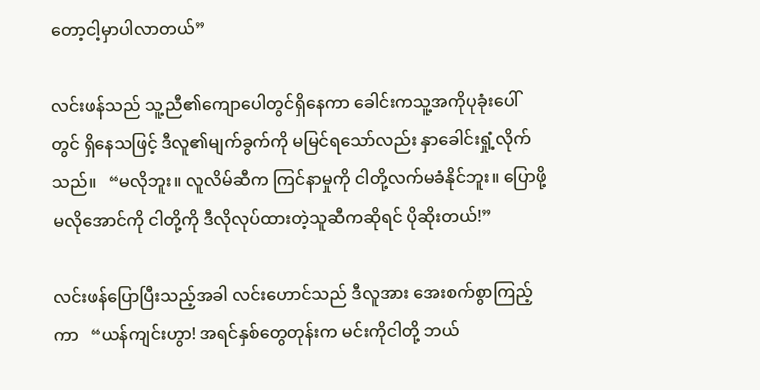တော့ငါ့မှာပါလာတယ်”

လင်းဖန်သည် သူ့ညီ၏ကျောပေါတွင်ရှိနေကာ ခေါင်းကသူ့အကိုပုခုံးပေါ်တွင် ရှိနေသဖြင့် ဒီလူ၏မျက်ခွက်ကို မမြင်ရသော်လည်း နှာခေါင်းရှုံ့လိုက်သည်။   “မလိုဘူး။ လူလိမ်ဆီက ကြင်နာမှုကို ငါတို့လက်မခံနိုင်ဘူး။ ပြောဖို့မလိုအောင်ကို ငါတို့ကို ဒီလိုလုပ်ထားတဲ့သူဆီကဆိုရင် ပိုဆိုးတယ်!”

လင်းဖန်ပြောပြီးသည့်အခါ လင်းဟောင်သည် ဒီလူအား အေးစက်စွာကြည့်ကာ   “ယန်ကျင်းဟွာ! အရင်နှစ်တွေတုန်းက မင်းကိုငါတို့ ဘယ်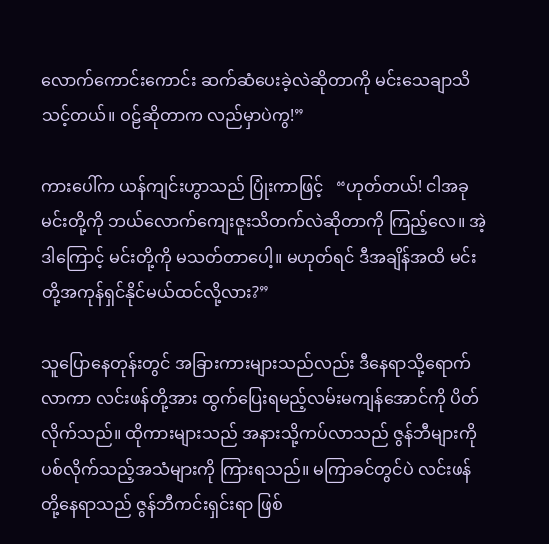လောက်ကောင်းကောင်း ဆက်ဆံပေးခဲ့လဲဆိုတာကို မင်းသေချာသိသင့်တယ်။ ဝဠ်ဆိုတာက လည်မှာပဲကွ!”

ကားပေါ်က ယန်ကျင်းဟွာသည် ပြုံးကာဖြင့်   “ဟုတ်တယ်! ငါအခုမင်းတို့ကို ဘယ်လောက်ကျေးဇူးသိတက်လဲဆိုတာကို ကြည့်လေ။ အဲ့ဒါကြောင့် မင်းတို့ကို မသတ်တာပေါ့။ မဟုတ်ရင် ဒီအချိန်အထိ မင်းတို့အကုန်ရှင်နိုင်မယ်ထင်လို့လား?”

သူပြောနေတုန်းတွင် အခြားကားများသည်လည်း ဒီနေရာသို့ရောက်လာကာ လင်းဖန်တို့အား ထွက်ပြေးရမည့်လမ်းမကျန်အောင်ကို ပိတ်လိုက်သည်။ ထိုကားများသည် အနားသို့ကပ်လာသည် ဇွန်ဘီများကို ပစ်လိုက်သည့်အသံများကို ကြားရသည်။ မကြာခင်တွင်ပဲ လင်းဖန်တို့နေရာသည် ဇွန်ဘီကင်းရှင်းရာ ဖြစ်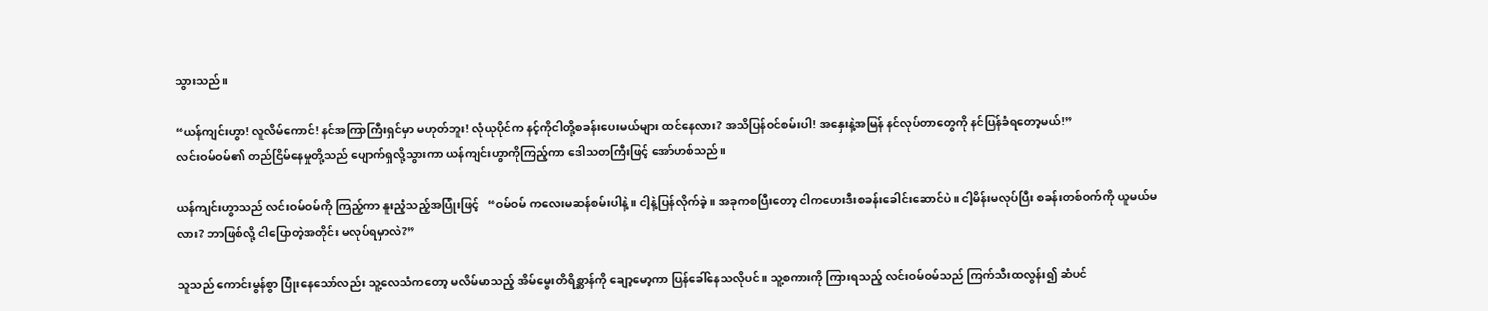သွားသည်။

“ယန်ကျင်းဟွာ! လူလိမ်ကောင်! နင်အကြာကြီးရှင်မှာ မဟုတ်ဘူး! လုံယုပိုင်က နင့်ကိုငါတို့စခန်းပေးမယ်များ ထင်နေလား? အသိပြန်ဝင်စမ်းပါ! အနှေးနဲ့အမြန် နင်လုပ်တာတွေကို နင်ပြန်ခံရတော့မယ်!”
လင်းဝမ်ဝမ်၏ တည်ငြိမ်နေမှုတို့သည် ပျောက်ရှလို့သွားကာ ယန်ကျင်းဟွာကိုကြည့်ကာ ဒေါသတကြီးဖြင့် အော်ဟစ်သည်။

ယန်ကျင်းဟွာသည် လင်းဝမ်ဝမ်ကို ကြည့်ကာ နူးညံ့သည့်အပြုံးဖြင့်   “ဝမ်ဝမ် ကလေးမဆန်စမ်းပါနဲ့။ ငါ့နဲ့ပြန်လိုက်ခဲ့။ အခုကစပြီးတော့ ငါကဟေးဒီးစခန်းခေါင်းဆောင်ပဲ။ ငါ့မိန်းမလုပ်ပြီး စခန်းတစ်ဝက်ကို ယူမယ်မလား? ဘာဖြစ်လို့ ငါပြောတဲ့အတိုင်း မလုပ်ရမှာလဲ?”

သူသည် ကောင်းမွန်စွာ ပြုံးနေသော်လည်း သူ့လေသံကတော့ မလိမ်မာသည့် အိမ်မွေးတိရိစ္ဆာန်ကို ချော့မော့ကာ ပြန်ခေါ်နေသလိုပင်။ သူ့စကားကို ကြားရသည့် လင်းဝမ်ဝမ်သည် ကြက်သီးထလွန်း၍ ဆံပင်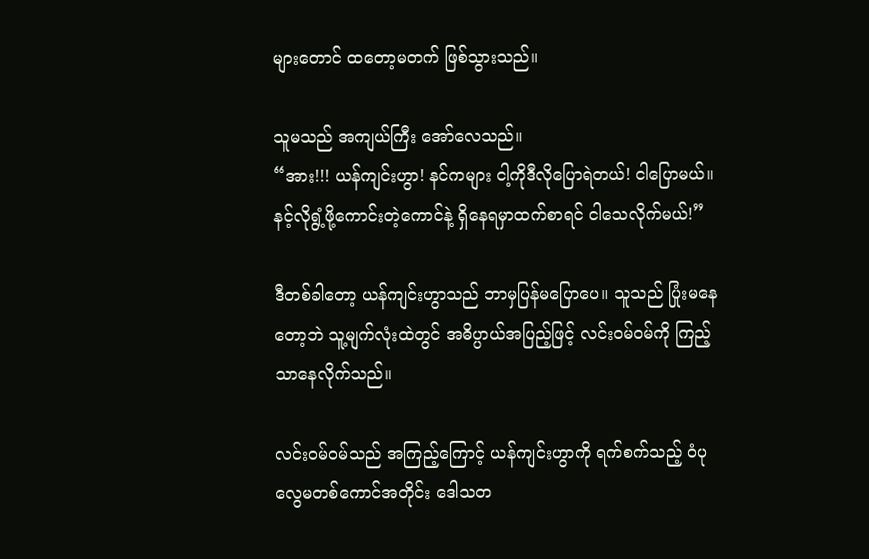များတောင် ထတော့မတက် ဖြစ်သွားသည်။

သူမသည် အကျယ်ကြီး အော်လေသည်။
“အား!!! ယန်ကျင်းဟွာ! နင်ကများ ငါ့ကိုဒီလိုပြောရဲတယ်! ငါပြောမယ်။ နင့်လိုရွံ့ဖို့ကောင်းတဲ့ကောင်နဲ့ ရှိနေရမှာထက်စာရင် ငါသေလိုက်မယ်!”

ဒီတစ်ခါတော့ ယန်ကျင်းဟွာသည် ဘာမှပြန်မပြောပေ။ သူသည် ပြုံးမနေတော့ဘဲ သူ့မျက်လုံးထဲတွင် အဓိပ္ပာယ်အပြည့်ဖြင့် လင်းဝမ်ဝမ်ကို ကြည့်သာနေလိုက်သည်။

လင်းဝမ်ဝမ်သည် အကြည့်ကြောင့် ယန်ကျင်းဟွာကို ရက်စက်သည့် ဝံပုလွေမတစ်ကောင်အတိုင်း ဒေါသတ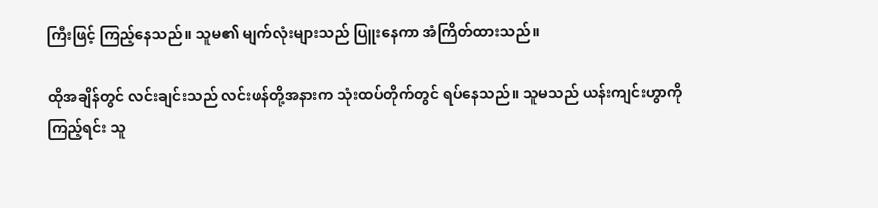ကြီးဖြင့် ကြည့်နေသည်။ သူမ၏ မျက်လုံးများသည် ပြူးနေကာ အံကြိတ်ထားသည်။

ထိုအချိန်တွင် လင်းချင်းသည် လင်းဖန်တို့အနားက သုံးထပ်တိုက်တွင် ရပ်နေသည်။ သူမသည် ယန်းကျင်းဟွာကိုကြည့်ရင်း သူ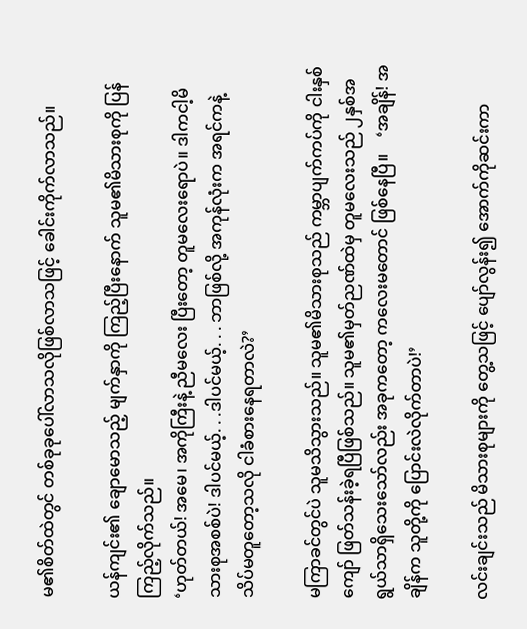မ၏စိတ်ထဲတွင် တစ်ခုခုပေါ်လာသလိုဖြစ်လာသဖြင့် ခေါင်းကိုက်လာသည်။

ယန်ကျင်း၏ ချောမောသည့် မျက်နှာကို ကြည့်ပြီးနောက် သူမ၏မိသားစုကို ပြန်ကြည့်လိုက်သည်။
‘ဟုတ်တယ်! အမေ၊ အကိုကြီးနဲ့ ညီမလေး ပြီးတော့ တူမလေးရောပဲ။ ဒါကငါ့မိသားစုအစစ်ပဲ! ဒါပင်မယ့်. . .ဒါပင်မယ့်. . . ဘာဖြစ်လို့ အကုန်လုံးက အရင်ကနဲ့ သိပ်မတူတော့သလို ငါခံစားနေရတာလဲ?’

မကြာခင်တွင်ပဲ သူမသိသွားသည်။ သူမ၏မိသားစုသည် ကမ္ဘာပျက်ကပ်ကို ငါးနှစ်ကျော် ဖြတ်သန်းခဲ့ရပြီဖြစ်သည်။ သူမ၏မှတ်ညဏ်ထဲမှ တူမလေးသည် ၂နှစ်အရွယ်သာရှိသေးသော်လည်း အခုကတော့ ကလေးမတောင် ဖြစ်နေပြီ။    ‘အချိန်! အချိန်က သူတို့ကို ပြောင်းလဲလိုက်တာပဲ!’

လင်းချင်းသည် မိသားစုများကို တွေ့သဖြင့် ပျော်လွန်း၍ အောက်ကိုဆင်းကာ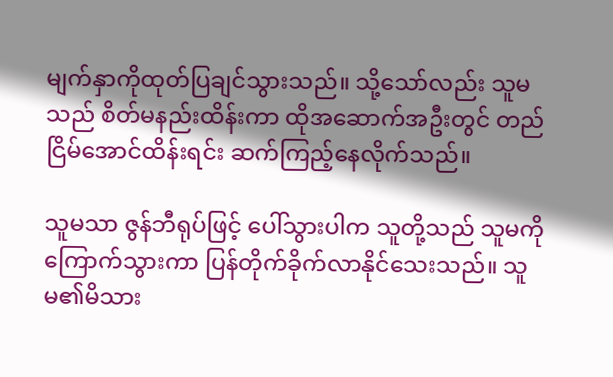မျက်နှာကိုထုတ်ပြချင်သွားသည်။ သို့သော်လည်း သူမသည် စိတ်မနည်းထိန်းကာ ထိုအဆောက်အဦးတွင် တည်ငြိမ်အောင်ထိန်းရင်း ဆက်ကြည့်နေလိုက်သည်။

သူမသာ ဇွန်ဘီရုပ်ဖြင့် ပေါ်သွားပါက သူတို့သည် သူမကိုကြောက်သွားကာ ပြန်တိုက်ခိုက်လာနိုင်သေးသည်။ သူမ၏မိသား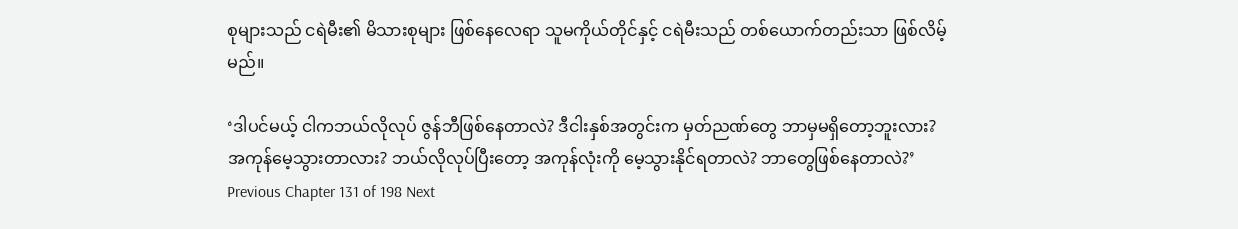စုများသည် ငရဲမီး၏ မိသားစုများ ဖြစ်နေလေရာ သူမကိုယ်တိုင်နှင့် ငရဲမီးသည် တစ်ယောက်တည်းသာ ဖြစ်လိမ့်မည်။

‘ဒါပင်မယ့် ငါကဘယ်လိုလုပ် ဇွန်ဘီဖြစ်နေတာလဲ? ဒီငါးနှစ်အတွင်းက မှတ်ညဏ်တွေ ဘာမှမရှိတော့ဘူးလား? အကုန်မေ့သွားတာလား? ဘယ်လိုလုပ်ပြီးတော့ အကုန်လုံးကို မေ့သွားနိုင်ရတာလဲ? ဘာတွေဖြစ်နေတာလဲ?’
Previous Chapter 131 of 198 Next